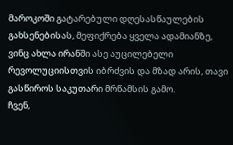მაროკოში გატარებული დღესასწაულების გახსენებისას, მეფიქრება ყველა ადამიანზე, ვინც ახლა ირანში ასე აუცილებელი რევოლუციისთვის იბრძვის და მზად არის, თავი გასწიროს საკუთარი მრწამსის გამო.
ჩვენ,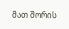მათ შორის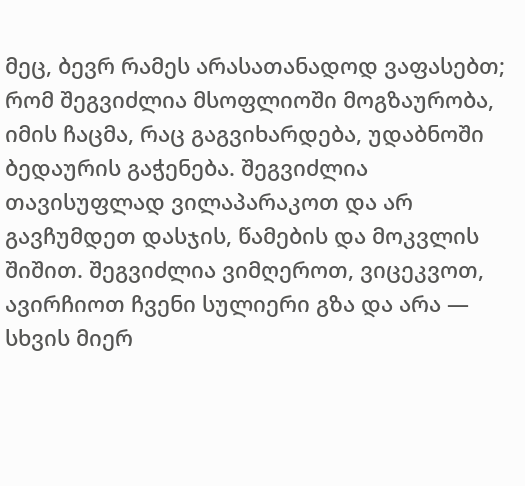მეც, ბევრ რამეს არასათანადოდ ვაფასებთ; რომ შეგვიძლია მსოფლიოში მოგზაურობა, იმის ჩაცმა, რაც გაგვიხარდება, უდაბნოში ბედაურის გაჭენება. შეგვიძლია თავისუფლად ვილაპარაკოთ და არ გავჩუმდეთ დასჯის, წამების და მოკვლის შიშით. შეგვიძლია ვიმღეროთ, ვიცეკვოთ, ავირჩიოთ ჩვენი სულიერი გზა და არა — სხვის მიერ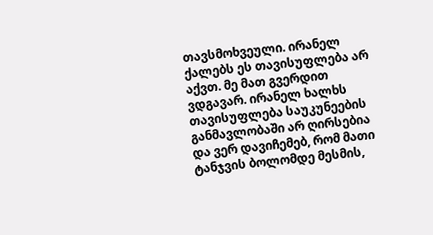თავსმოხვეული. ირანელ ქალებს ეს თავისუფლება არ აქვთ. მე მათ გვერდით ვდგავარ. ირანელ ხალხს თავისუფლება საუკუნეების განმავლობაში არ ღირსებია და ვერ დავიჩემებ, რომ მათი ტანჯვის ბოლომდე მესმის,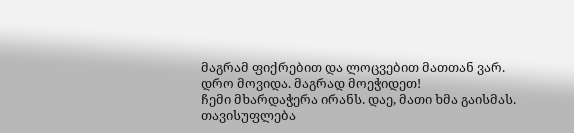მაგრამ ფიქრებით და ლოცვებით მათთან ვარ.
დრო მოვიდა. მაგრად მოეჭიდეთ!
ჩემი მხარდაჭერა ირანს. დაე, მათი ხმა გაისმას.
თავისუფლება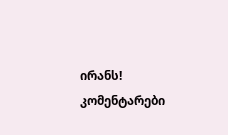ირანს!
კომენტარები